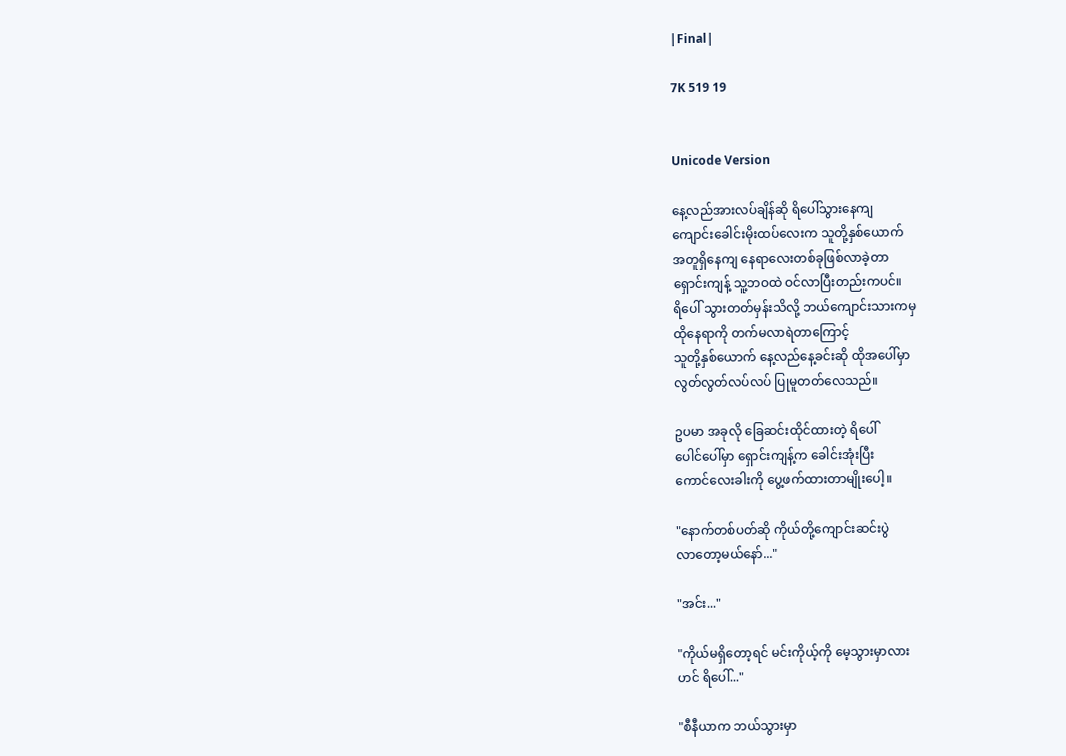|Final|

7K 519 19


Unicode Version

နေ့လည်အားလပ်ချိန်ဆို ရိပေါ်သွားနေကျ
ကျောင်းခေါင်းမိုးထပ်လေးက သူတို့နှစ်ယောက်
အတူရှိနေကျ နေရာလေးတစ်ခုဖြစ်လာခဲ့တာ
ရှောင်းကျန့် သူ့ဘဝထဲ ဝင်လာပြီးတည်းကပင်။
ရိပေါ် သွားတတ်မှန်းသိလို့ ဘယ်ကျောင်းသားကမှ
ထိုနေရာကို တက်မလာရဲတာကြောင့်
သူတို့နှစ်ယောက် နေ့လည်နေ့ခင်းဆို ထိုအပေါ်မှာ
လွတ်လွတ်လပ်လပ် ပြုမူတတ်လေသည်။

ဥပမာ အခုလို ခြေဆင်းထိုင်ထားတဲ့ ရိပေါ်
ပေါင်ပေါ်မှာ ရှောင်းကျန့်က ခေါင်းအုံးပြီး
ကောင်လေးခါးကို ပွေ့ဖက်ထားတာမျိုးပေါ့။

"နောက်တစ်ပတ်ဆို ကိုယ်တို့ကျောင်းဆင်းပွဲ
လာတော့မယ်နော်..."

"အင်း..."

"ကိုယ်မရှိတော့ရင် မင်းကိုယ့်ကို မေ့သွားမှာလား
ဟင် ရိပေါ်..."

"စီနီယာက ဘယ်သွားမှာ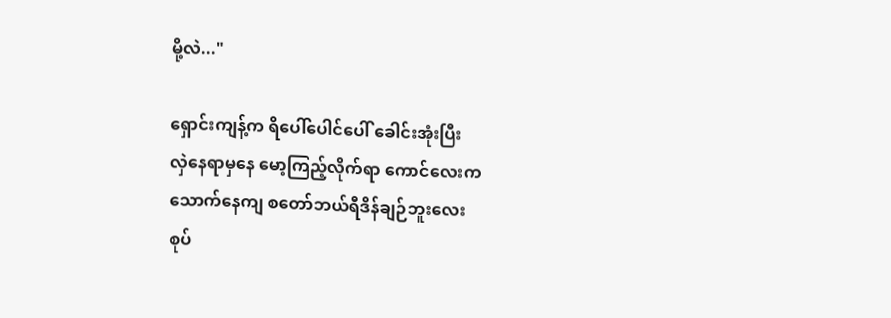မို့လဲ..."

ရှောင်းကျန့်က ရိပေါ်ပေါင်ပေါ် ခေါင်းအုံးပြီး
လှဲနေရာမှနေ မော့ကြည့်လိုက်ရာ ကောင်လေးက
သောက်နေကျ စတော်ဘယ်ရီဒိန်ချဉ်ဘူးလေး
စုပ်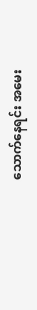သောက်နေရင်း အမေး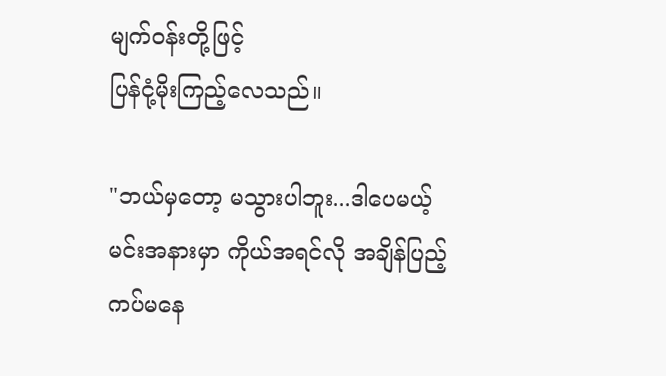မျက်ဝန်းတို့ဖြင့်
ပြန်ငုံ့မိုးကြည့်လေသည်။

"ဘယ်မှတော့ မသွားပါဘူး...ဒါပေမယ့်
မင်းအနားမှာ ကိုယ်အရင်လို အချိန်ပြည့်
ကပ်မနေ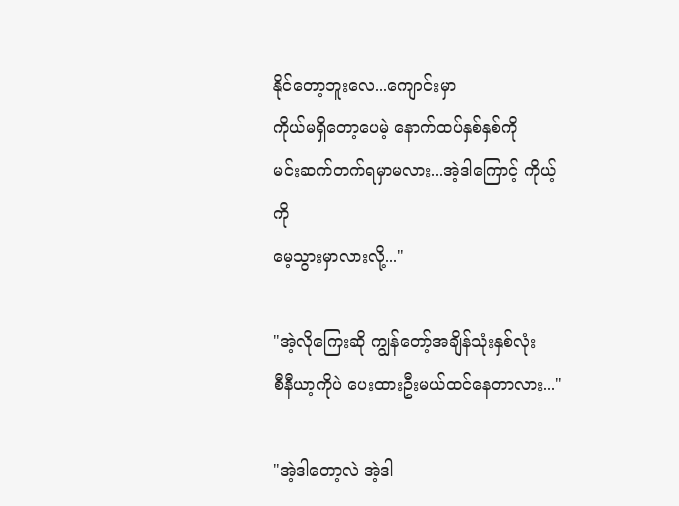နိုင်တော့ဘူးလေ...ကျောင်းမှာ
ကိုယ်မရှိတော့ပေမဲ့ နောက်ထပ်နှစ်နှစ်ကို
မင်းဆက်တက်ရမှာမလား...အဲ့ဒါကြောင့် ကိုယ့်ကို
မေ့သွားမှာလားလို့..."

"အဲ့လိုကြေးဆို ကျွန်တော့်အချိန်သုံးနှစ်လုံး
စီနီယာ့ကိုပဲ ပေးထားဦးမယ်ထင်နေတာလား..."

"အဲ့ဒါတော့လဲ အဲ့ဒါ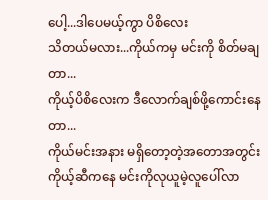ပေါ့...ဒါပေမယ့်ကွာ ပိစိလေး
သိတယ်မလား...ကိုယ်ကမှ မင်းကို စိတ်မချတာ...
ကိုယ့်ပိစိလေးက ဒီလောက်ချစ်ဖို့ကောင်းနေတာ...
ကိုယ်မင်းအနား မရှိတော့တဲ့အတောအတွင်း
ကိုယ့်ဆီကနေ မင်းကိုလုယူမဲ့လူပေါ်လာ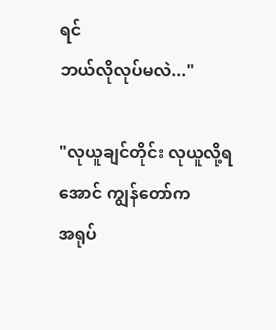ရင်
ဘယ်လိုလုပ်မလဲ..."

"လုယူချင်တိုင်း လုယူလို့ရအောင် ကျွန်တော်က
အရုပ်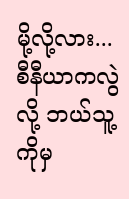မို့လို့လား...စီနီယာကလွဲလို့ ဘယ်သူ့ကိုမှ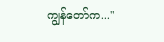ကျွန်တော်က..."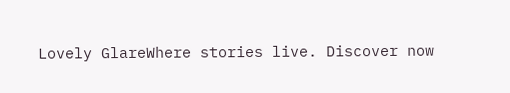Lovely GlareWhere stories live. Discover now